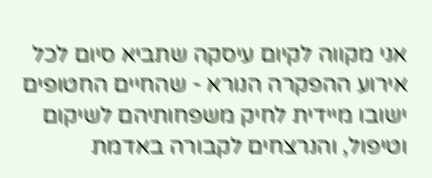אני מקווה לקיום עיסקה שתביא סיום לכל אירוע ההפקרה הנורא - שהחיים החטופים ישובו מיידית לחיק משפחותיהם לשיקום וטיפול, והנרצחים לקבורה באדמת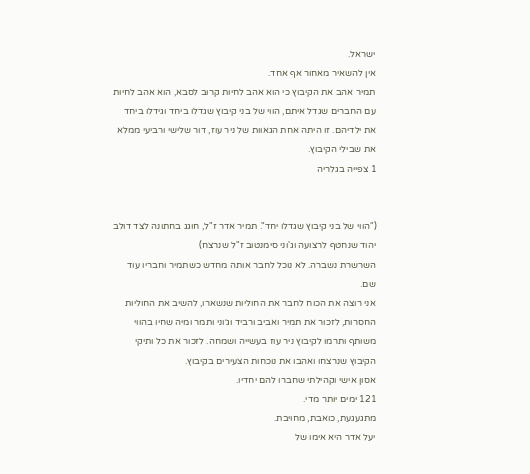ישראל.
אין להשאיר מאחור אף אחד.
תמיר אהב את הקיבוץ כי הוא אהב לחיות קרוב לסבא, הוא אהב לחיות עם החברים שגדל איתם, הווי של בני קיבוץ שגדלו ביחד וגידלו ביחד את ילדיהם. זו היתה אחת הגאוות של ניר עוז, דור שלישי ורביעי ממלא את שבילי הקיבוץ.
1 צפייה בגלריה


("הווי של בני קיבוץ שגדלו יחד". תמיר אדר ז"ל, חוגג בחתונה לצד דולב יהוד שנחטף לרצועה וג'וני סימנטוב ז"ל שנרצח)
השרשרת נשברה. לא נוכל לחבר אותה מחדש כשתמיר וחבריו עוד שם.
אני רוצה את הכוח לחבר את החוליות שנשארו, להשיב את החוליות החסרות, לזכור את תמיר ואביב ורביד וג׳וני ותמר ומיה שחיו בהווי משותף ותרמו לקיבוץ ניר עוז בעשייה ושמחה. לזכור את כל ותיקי הקיבוץ שנרצחו ואהבו את נוכחות הצעירים בקיבוץ.
אסון אישי וקהילתי שחברו להם יחדיו.
121 ימים יותר מדי.
מתגעגעת, כואבת, מחויבת.
יעל אדר היא אימו של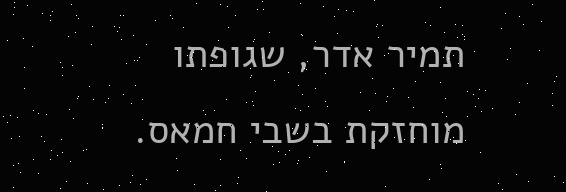תמיר אדר, שגופתו מוחזקת בשבי חמאס.